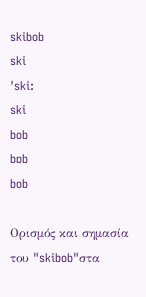skibob
ski
ˈski:
ski
bob
bɒb
bob

Ορισμός και σημασία του "skibob"στα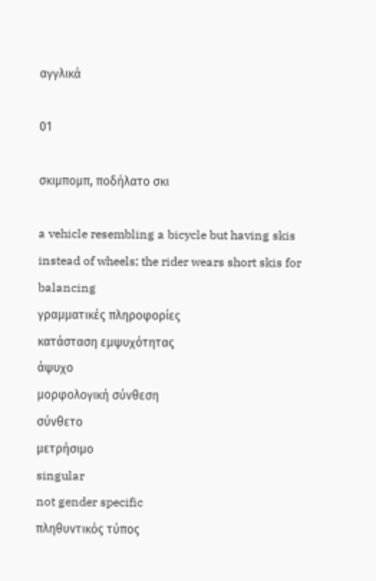αγγλικά

01

σκιμπομπ, ποδήλατο σκι

a vehicle resembling a bicycle but having skis instead of wheels; the rider wears short skis for balancing
γραμματικές πληροφορίες
κατάσταση εμψυχότητας
άψυχο
μορφολογική σύνθεση
σύνθετο
μετρήσιμο
singular
not gender specific
πληθυντικός τύπος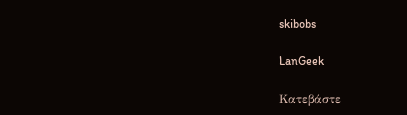skibobs

LanGeek

Κατεβάστε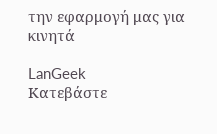την εφαρμογή μας για κινητά

LanGeek
Κατεβάστε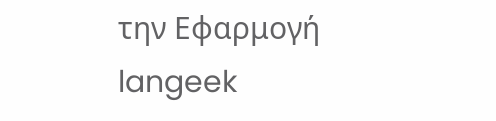την Εφαρμογή
langeek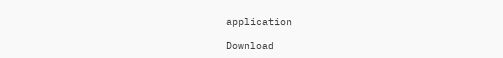application

Download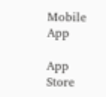Mobile App

App Store